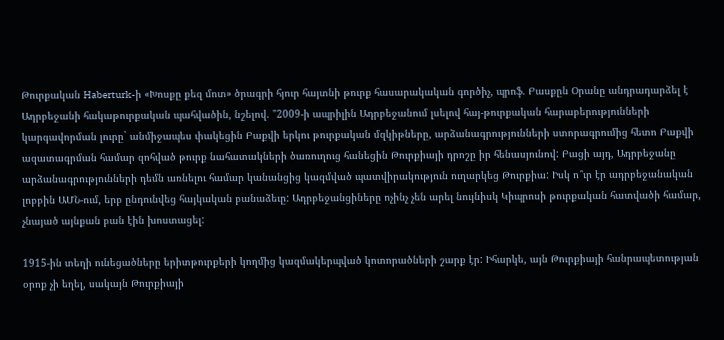Թուրքական Haberturk-ի «Խոսքը քեզ մոտ» ծրագրի հյուր հայտնի թուրք հասարակական գործիչ, պրոֆ. Բասքըն Օրանը անդրադարձել է Ադրբեջանի հակաթուրքական պահվածին, նշելով. "2009-ի ապրիլին Ադրբեջանում լսելով հայ-թուրքական հարաբերությունների կարգավորման լուրը` անմիջապես փակեցին Բաքվի երկու թուրքական մզկիթները, արձանագրությունների ստորագրումից հետո Բաքվի ազատագրման համար զոհված թուրք նահատակների ծառուղուց հանեցին Թուրքիայի դրոշը իր հենասյունով: Բացի այդ, Ադրբեջանը արձանագրությունների դեմն առնելու համար կանանցից կազմված պատվիրակություն ուղարկեց Թուրքիա: Իսկ ո՞ւր էր ադրբեջանական լոբբին ԱՄՆ-ում, երբ ընդունվեց հայկական բանաձեւը: Ադրբեջանցիները ոչինչ չեն արել նույնիսկ Կիպրոսի թուրքական հատվածի համար, չնայած այնքան բան էին խոստացել:

1915-ին տեղի ունեցածները երիտթուրքերի կողմից կազմակերպված կոտորածների շարք էր: Իհարկե, այն Թուրքիայի հանրապետության օրոք չի եղել, սակայն Թուրքիայի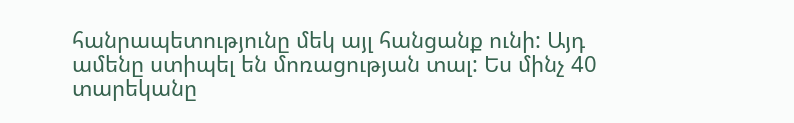հանրապետությունը մեկ այլ հանցանք ունի: Այդ ամենը ստիպել են մոռացության տալ: Ես մինչ 40 տարեկանը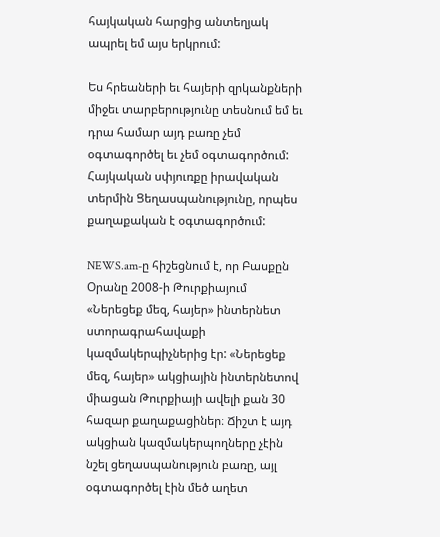հայկական հարցից անտեղյակ ապրել եմ այս երկրում:

Ես հրեաների եւ հայերի զրկանքների միջեւ տարբերությունը տեսնում եմ եւ դրա համար այդ բառը չեմ օգտագործել եւ չեմ օգտագործում: Հայկական սփյուռքը իրավական տերմին Ցեղասպանությունը, որպես քաղաքական է օգտագործում:

NEWS.am-ը հիշեցնում է, որ Բասքըն Օրանը 2008-ի Թուրքիայում «Ներեցեք մեզ, հայեր» ինտերնետ ստորագրահավաքի կազմակերպիչներից էր: «Ներեցեք մեզ, հայեր» ակցիային ինտերնետով միացան Թուրքիայի ավելի քան 30 հազար քաղաքացիներ։ Ճիշտ է այդ ակցիան կազմակերպողները չէին նշել ցեղասպանություն բառը, այլ օգտագործել էին մեծ աղետ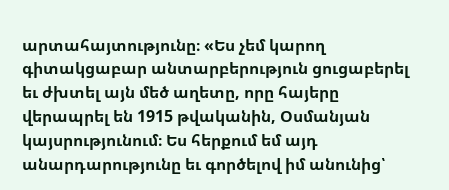արտահայտությունը։ «Ես չեմ կարող գիտակցաբար անտարբերություն ցուցաբերել եւ ժխտել այն մեծ աղետը, որը հայերը վերապրել են 1915 թվականին, Օսմանյան կայսրությունում։ Ես հերքում եմ այդ անարդարությունը եւ գործելով իմ անունից՝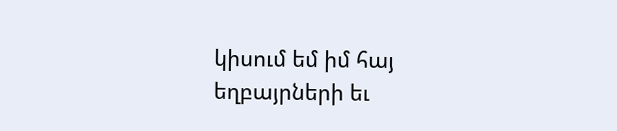կիսում եմ իմ հայ եղբայրների եւ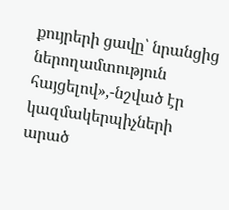քույրերի ցավը՝ նրանցից ներողամտություն հայցելով»,-նշված էր կազմակերպիչների արած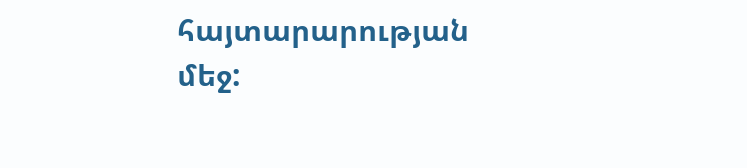հայտարարության մեջ: